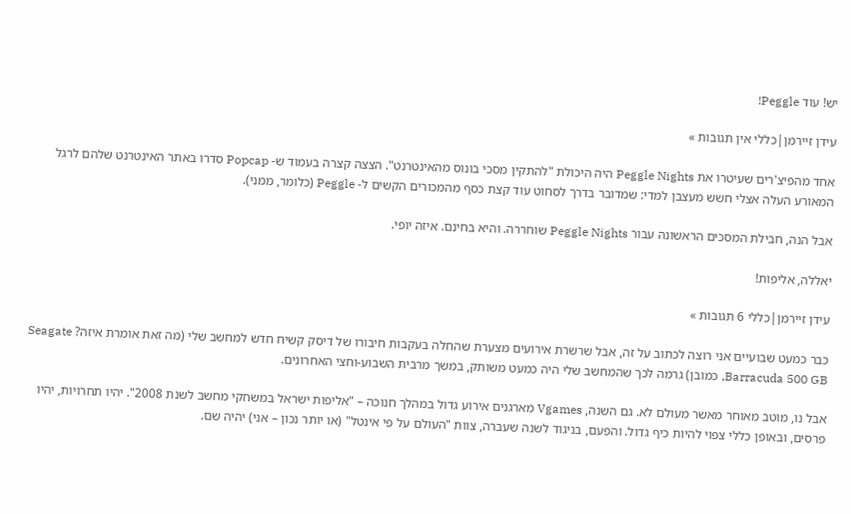יש! עוד Peggle!

עידן זיירמן|כללי אין תגובות »

אחד מהפיצ'רים שעיטרו את Peggle Nights היה היכולת "להתקין מסכי בונוס מהאינטרנט". הצצה קצרה בעמוד ש- Popcap סדרו באתר האינטרנט שלהם לרגל המאורע העלה אצלי חשש מעצבן למדי: שמדובר בדרך לסחוט עוד קצת כסף מהמכורים הקשים ל- Peggle (כלומר, ממני).

אבל הנה, חבילת המסכים הראשונה עבור Peggle Nights שוחררה. והיא בחינם. איזה יופי.

יאללה, אליפות!

עידן זיירמן|כללי 6 תגובות »

כבר כמעט שבועיים אני רוצה לכתוב על זה, אבל שרשרת אירועים מצערת שהחלה בעקבות חיבורו של דיסק קשיח חדש למחשב שלי (מה זאת אומרת איזה? Seagate Barracuda 500 GB, כמובן) גרמה לכך שהמחשב שלי היה כמעט משותק, במשך מרבית השבוע-וחצי האחרונים.

אבל נו, מוטב מאוחר מאשר מעולם לא. גם השנה, Vgames מארגנים אירוע גדול במהלך חנוכה – "אליפות ישראל במשחקי מחשב לשנת 2008". יהיו תחרויות, יהיו פרסים, ובאופן כללי צפוי להיות כיף גדול. והפעם, בניגוד לשנה שעברה, צוות "העולם על פי אינטל" (או יותר נכון – אני) יהיה שם.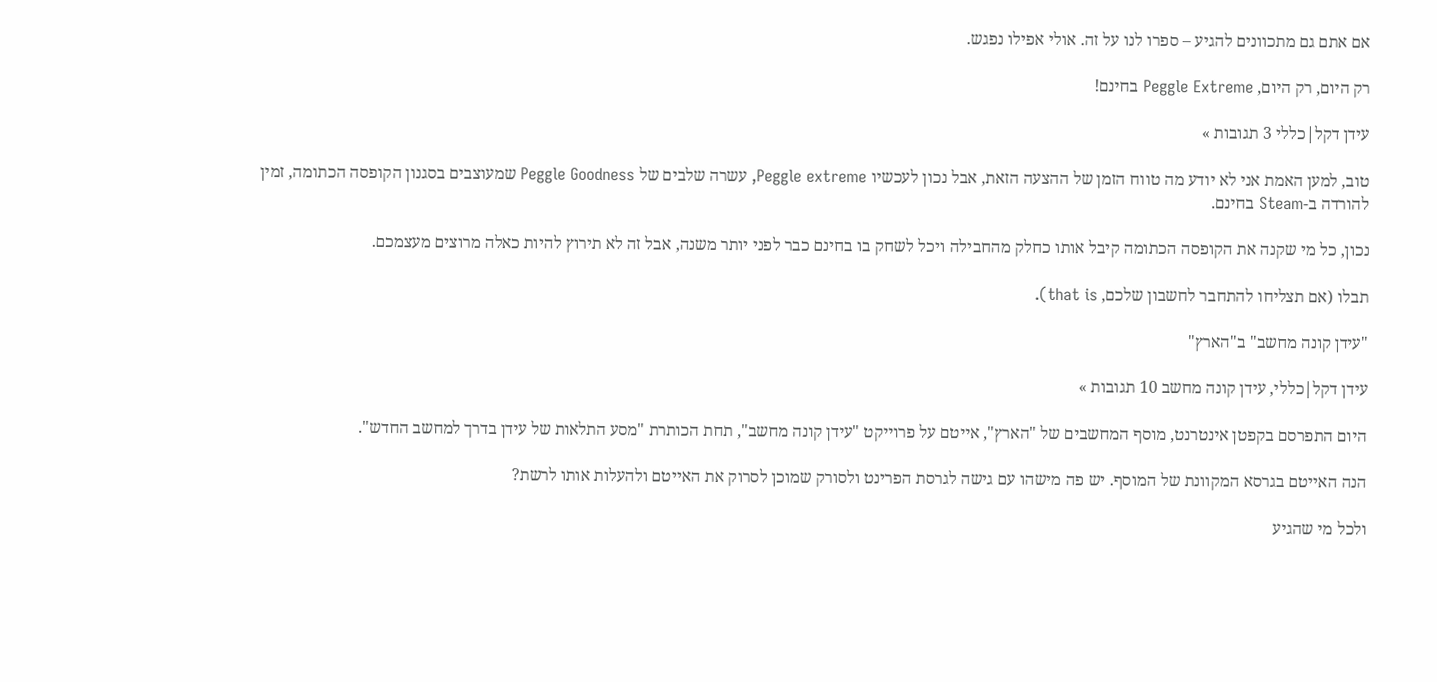אם אתם גם מתכוונים להגיע – ספרו לנו על זה. אולי אפילו נפגש.

רק היום, רק היום, Peggle Extreme בחינם!

עידן דקל|כללי 3 תגובות »

טוב, למען האמת אני לא יודע מה טווח הזמן של ההצעה הזאת, אבל נכון לעכשיו Peggle extreme, עשרה שלבים של Peggle Goodness שמעוצבים בסגנון הקופסה הכתומה, זמין להורדה ב-Steam בחינם.

נכון, כל מי שקנה את הקופסה הכתומה קיבל אותו כחלק מהחבילה ויכל לשחק בו בחינם כבר לפני יותר משנה, אבל זה לא תירוץ להיות כאלה מרוצים מעצמכם.

תבלו (אם תצליחו להתחבר לחשבון שלכם, that is).

"עידן קונה מחשב" ב"הארץ"

עידן דקל|כללי, עידן קונה מחשב 10 תגובות »

היום התפרסם בקפטן אינטרנט, מוסף המחשבים של "הארץ", אייטם על פרוייקט "עידן קונה מחשב", תחת הכותרת "מסע התלאות של עידן בדרך למחשב החדש".

הנה האייטם בגרסא המקוונת של המוסף. יש פה מישהו עם גישה לגרסת הפרינט ולסורק שמוכן לסרוק את האייטם ולהעלות אותו לרשת?

ולכל מי שהגיע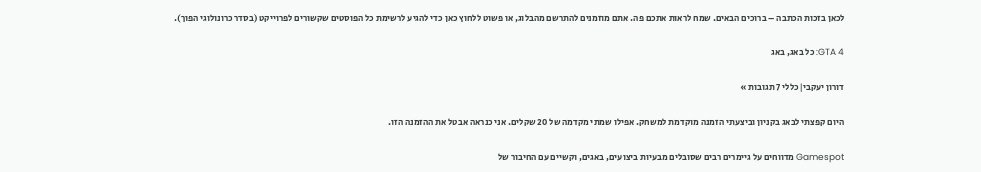לכאן בזכות הכתבה – ברוכים הבאים. שמח לראות אתכם פה. אתם מוזמנים להתרשם מהבלוג, או פשוט ללחוץ כאן כדי להגיע לרשימת כל הפוסטים שקשורים לפרוייקט (בסדר כרונולוגי הפוך).

GTA 4: כל באג, באג

דורון יעקבי|כללי 7 תגובות »

היום קפצתי לבאג בקניון וביצעתי הזמנה מוקדמת למשחק. אפילו שמתי מקדמה של 20 שקלים. אני כנראה אבטל את ההזמנה הזו.

Gamespot מדווחים על גיימרים רבים שסובלים מבעיות ביצועים, באגים, וקשיים עם החיבור של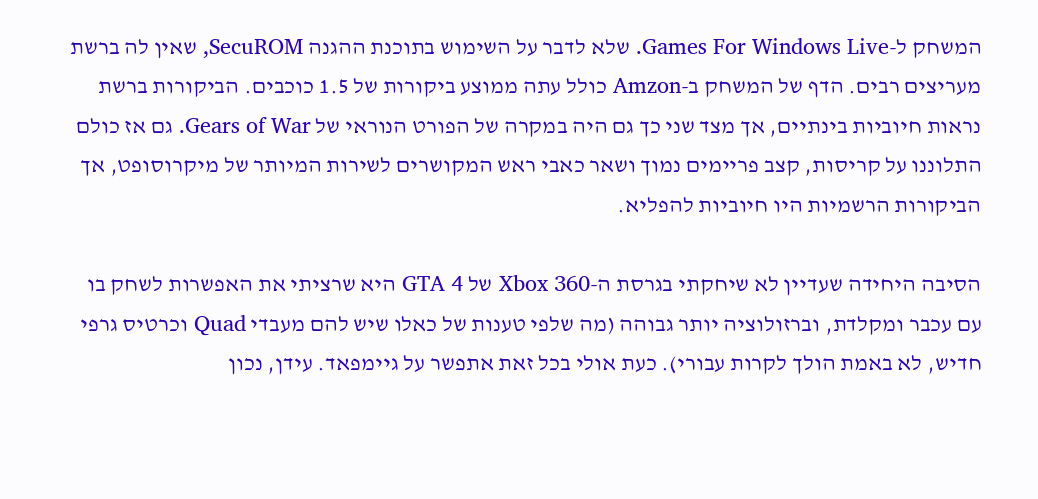המשחק ל-Games For Windows Live. שלא לדבר על השימוש בתוכנת ההגנה SecuROM, שאין לה ברשת מעריצים רבים. הדף של המשחק ב-Amzon כולל עתה ממוצע ביקורות של 1.5 כוכבים. הביקורות ברשת נראות חיוביות בינתיים, אך מצד שני כך גם היה במקרה של הפורט הנוראי של Gears of War. גם אז כולם התלוננו על קריסות, קצב פריימים נמוך ושאר כאבי ראש המקושרים לשירות המיותר של מיקרוסופט, אך הביקורות הרשמיות היו חיוביות להפליא.

הסיבה היחידה שעדיין לא שיחקתי בגרסת ה-Xbox 360 של GTA 4 היא שרציתי את האפשרות לשחק בו עם עכבר ומקלדת, וברזולוציה יותר גבוהה (מה שלפי טענות של כאלו שיש להם מעבדי Quad וכרטיס גרפי חדיש, לא באמת הולך לקרות עבורי). כעת אולי בכל זאת אתפשר על גיימפאד. עידן, נכון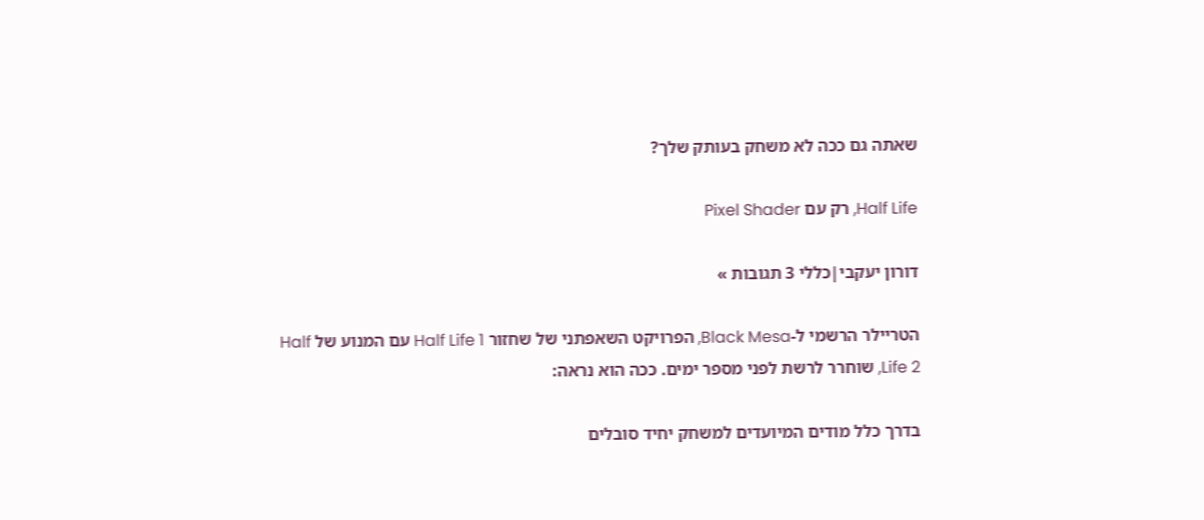שאתה גם ככה לא משחק בעותק שלך?

Half Life, רק עם Pixel Shader

דורון יעקבי|כללי 3 תגובות »

הטריילר הרשמי ל-Black Mesa, הפרויקט השאפתני של שחזור Half Life 1 עם המנוע של Half Life 2, שוחרר לרשת לפני מספר ימים. ככה הוא נראה:

בדרך כלל מודים המיועדים למשחק יחיד סובלים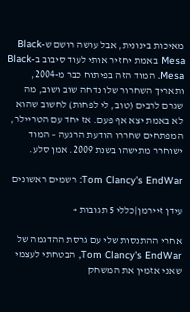מאיכות בינונית, אבל עושה רושם ש-Black Mesa באמת יחזיר אותי לעוד סיבוב ב-Black Mesa. המוד הזה בפיתוח כבר מ-2004, ותאריך השחרור שלו נדחה שוב ושוב, מה שגרם לרבים (טוב, לי לפחות) לחשוב שהוא לא באמת יצא אף פעם. אז יחד עם הטריילר, המפתחים שחררו הודעת הרגעה – המוד ישוחרר מתישהו בשנת 2009. אמן סלע.

Tom Clancy's EndWar: רשמים ראשונים

עידן זיירמן|כללי 5 תגובות »

אחרי ההתנסות שלי עם גרסת ההדגמה של Tom Clancy's EndWar, הבטחתי לעצמי שאני אזמין את המשחק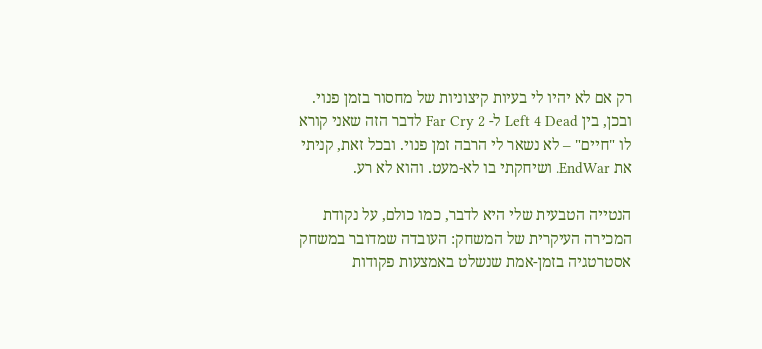רק אם לא יהיו לי בעיות קיצוניות של מחסור בזמן פנוי. ובכן, בין Left 4 Dead ל- Far Cry 2 לדבר הזה שאני קורא לו "חיים" – לא נשאר לי הרבה זמן פנוי. ובכל זאת, קניתי את EndWar. ושיחקתי בו לא-מעט. והוא לא רע.

הנטייה הטבעית שלי היא לדבר, כמו כולם, על נקודת המכירה העיקרית של המשחק: העובדה שמדובר במשחק אסטרטגיה בזמן-אמת שנשלט באמצעות פקודות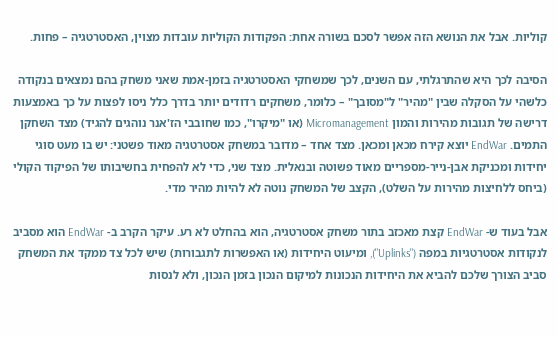קוליות. אבל את הנושא הזה אפשר לסכם בשורה אחת: הפקודות הקוליות עובדות מצוין, האסטרטגיה – פחות.

הסיבה לכך היא שהתרגלתי, עם השנים, לכך שמשחקי האסטרטגיה בזמן-אמת שאני משחק בהם נמצאים בנקודה כלשהי על הסקלה שבין "מהיר" ל"מסובך" – כלומר, משחקים רדודים יותר בדרך כלל ניסו לפצות על כך באמצעות דרישה של תגובות מהירות והמון Micromanagement (או "מיקרו", כמו שחובבי הז'אנר נוהגים להגיד) מצד השחקן התמים. EndWar יוצא קירח מכאן ומכאן. מצד אחד – מדובר במשחק אסטרטגיה מאוד פשטני: יש בו מעט סוגי יחידות ומכניקת אבן-נייר-מספריים מאוד פשוטה ובנאלית. מצד שני, כדי לא להפחית בחשיבותו של הפיקוד הקולי (ביחס ללחיצות מהירות על השלט), הקצב של המשחק נוטה לא להיות מהיר מדי.

אבל בעוד ש- EndWar קצת מאכזב בתור משחק אסטרטגיה, הוא בהחלט לא רע. עיקר הקרב ב- EndWar הוא מסביב לנקודות אסטרטגיות במפה ("Uplinks"), ומיעוט היחידות (או האפשרות לתגבורות) שיש לכל צד ממקד את המשחק סביב הצורך שלכם להביא את היחידות הנכונות למיקום הנכון בזמן הנכון, ולא לנסות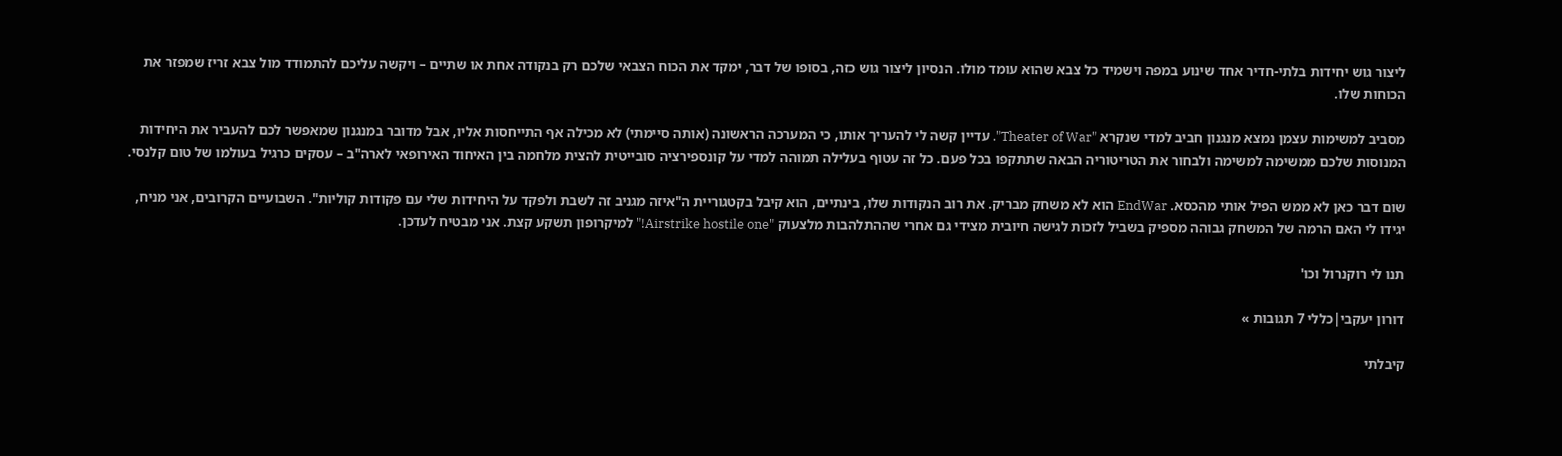ליצור גוש יחידות בלתי-חדיר אחד שינוע במפה וישמיד כל צבא שהוא עומד מולו. הנסיון ליצור גוש כזה, בסופו של דבר, ימקד את הכוח הצבאי שלכם רק בנקודה אחת או שתיים – ויקשה עליכם להתמודד מול צבא זריז שמפזר את הכוחות שלו.

מסביב למשימות עצמן נמצא מנגנון חביב למדי שנקרא "Theater of War". עדיין קשה לי להעריך אותו, כי המערכה הראשונה (אותה סיימתי) לא מכילה אף התייחסות אליו, אבל מדובר במנגנון שמאפשר לכם להעביר את היחידות המנוסות שלכם ממשימה למשימה ולבחור את הטריטוריה הבאה שתתקפו בכל פעם. כל זה עטוף בעלילה תמוהה למדי על קונספירציה סובייטית להצית מלחמה בין האיחוד האירופאי לארה"ב – עסקים כרגיל בעולמו של טום קלנסי.

שום דבר כאן לא ממש הפיל אותי מהכסא. EndWar הוא לא משחק מבריק. את רוב הנקודות שלו, בינתיים, הוא קיבל בקטגוריית ה"איזה מגניב זה לשבת ולפקד על היחידות שלי עם פקודות קוליות". השבועיים הקרובים, אני מניח, יגידו לי האם הרמה של המשחק גבוהה מספיק בשביל לזכות לגישה חיובית מצידי גם אחרי שההתלהבות מלצעוק "Airstrike hostile one!" למיקרופון תשקע קצת. אני מבטיח לעדכן.

תנו לי רוקנרול וכו'

דורון יעקבי|כללי 7 תגובות »

קיבלתי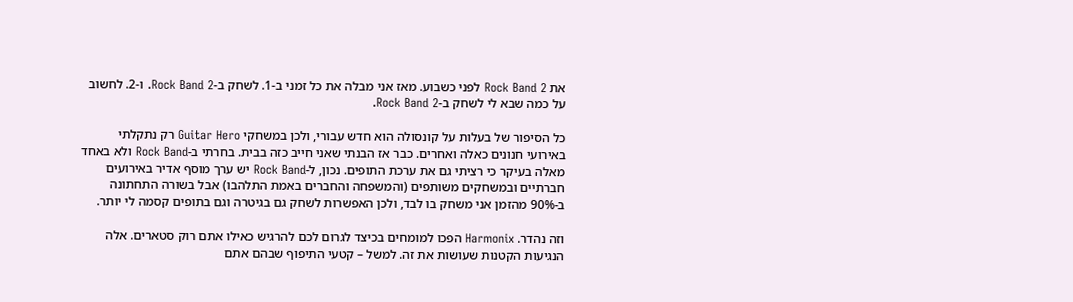את Rock Band 2 לפני כשבוע. מאז אני מבלה את כל זמני ב-1. לשחק ב-Rock Band 2. ו-2. לחשוב על כמה שבא לי לשחק ב-Rock Band 2.

כל הסיפור של בעלות על קונסולה הוא חדש עבורי, ולכן במשחקי Guitar Hero רק נתקלתי באירועי חנונים כאלה ואחרים. כבר אז הבנתי שאני חייב כזה בבית. בחרתי ב-Rock Band ולא באחד מאלה בעיקר כי רציתי גם את ערכת התופים. נכון, ל-Rock Band יש ערך מוסף אדיר באירועים חברתיים ובמשחקים משותפים (והמשפחה והחברים באמת התלהבו) אבל בשורה התחתונה ב-90% מהזמן אני משחק בו לבד, ולכן האפשרות לשחק גם בגיטרה וגם בתופים קסמה לי יותר.

וזה נהדר. Harmonix הפכו למומחים בכיצד לגרום לכם להרגיש כאילו אתם רוק סטארים. אלה הנגיעות הקטנות שעושות את זה. למשל – קטעי התיפוף שבהם אתם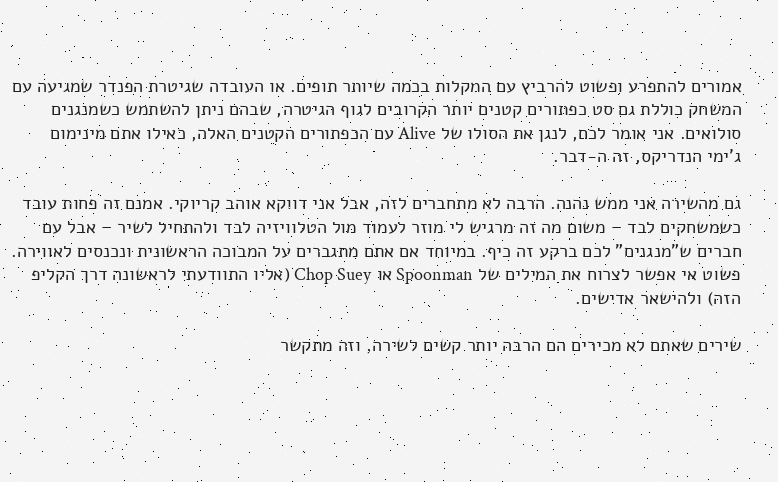אמורים להתפרע ופשוט להרביץ עם המקלות בכמה שיותר תופים. או העובדה שגיטרת הפנדר שמגיעה עם המשחק כוללת גם סט כפתורים קטנים יותר הקרובים לגוף הגיטרה, שבהם ניתן להשתמש כשמנגנים סולואים. אני אומר לכם, לנגן את הסולו של Alive עם הכפתורים הקטנים האלה, כאילו אתם מינימום ג'ימי הנדריקס, זה ה-דבר.

גם מהשירה אני ממש נהנה. הרבה לא מתחברים לזה, אבל אני דווקא אוהב קריוקי. אמנם זה פחות עובד כשמשחקים לבד – משום מה זה מרגיש לי מוזר לעמוד מול הטלוויזיה לבד ולהתחיל לשיר – אבל עם חברים ש"מנגנים" לכם ברקע זה כיף. במיוחד אם אתם מתגברים על המבוכה הראשונית ונכנסים לאווירה. פשוט אי אפשר לצרוח את המילים של Spoonman או Chop Suey (אליו התוודעתי לראשונה דרך הקליפ הזה) ולהישאר אדישים.

שירים שאתם לא מכירים הם הרבה יותר קשים לשירה, וזה מתקשר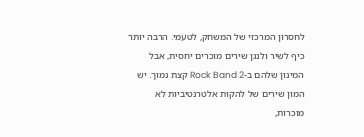לחסרון המרכזי של המשחק, לטעמי. הרבה יותר כיף לשיר ולנגן שירים מוכרים יחסית, אבל המינון שלהם ב-Rock Band 2 קצת נמוך. יש המון שירים של להקות אלטרנטיביות לא מוכרות,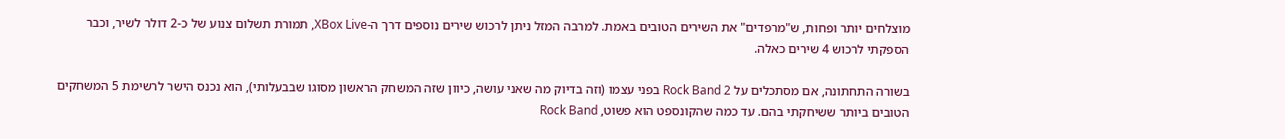מוצלחים יותר ופחות, ש"מרפדים" את השירים הטובים באמת. למרבה המזל ניתן לרכוש שירים נוספים דרך ה-XBox Live, תמורת תשלום צנוע של כ-2 דולר לשיר, וכבר הספקתי לרכוש 4 שירים כאלה.

בשורה התחתונה, אם מסתכלים על Rock Band 2 בפני עצמו (וזה בדיוק מה שאני עושה, כיוון שזה המשחק הראשון מסוגו שבבעלותי), הוא נכנס הישר לרשימת 5 המשחקים הטובים ביותר ששיחקתי בהם. עד כמה שהקונספט הוא פשוט, Rock Band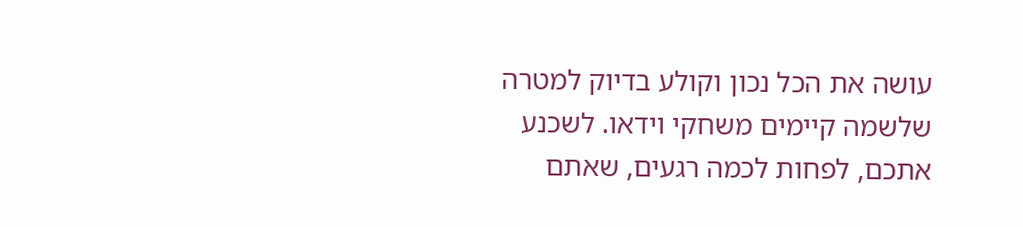עושה את הכל נכון וקולע בדיוק למטרה שלשמה קיימים משחקי וידאו. לשכנע אתכם, לפחות לכמה רגעים, שאתם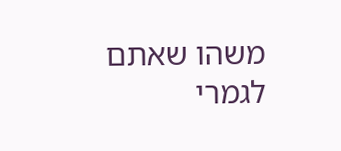משהו שאתם לגמרי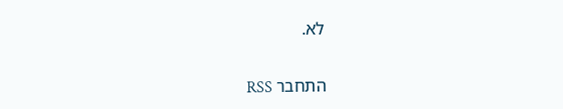לא.


התחבר RSS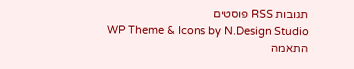תגובות RSS פוסטים
WP Theme & Icons by N.Design Studio
התאמה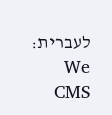לעברית: We CMS